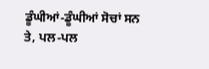ਡੂੰਘੀਆਂ-ਡੂੰਘੀਆਂ ਸੋਚਾਂ ਸਨ ਤੇ, ਪਲ-ਪਲ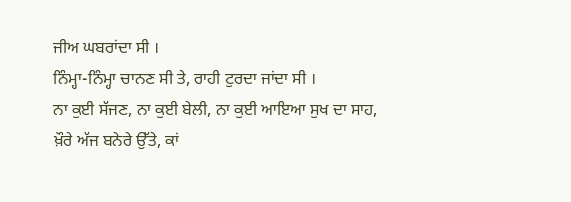ਜੀਅ ਘਬਰਾਂਦਾ ਸੀ ।
ਨਿੰਮ੍ਹਾ-ਨਿੰਮ੍ਹਾ ਚਾਨਣ ਸੀ ਤੇ, ਰਾਹੀ ਟੁਰਦਾ ਜਾਂਦਾ ਸੀ ।
ਨਾ ਕੁਈ ਸੱਜਣ, ਨਾ ਕੁਈ ਬੇਲੀ, ਨਾ ਕੁਈ ਆਇਆ ਸੁਖ ਦਾ ਸਾਹ,
ਖ਼ੌਰੇ ਅੱਜ ਬਨੇਰੇ ਉੱਤੇ, ਕਾਂ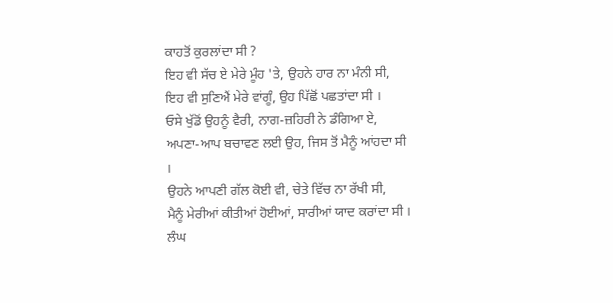ਕਾਹਤੋਂ ਕੁਰਲਾਂਦਾ ਸੀ ?
ਇਹ ਵੀ ਸੱਚ ਏ ਮੇਰੇ ਮੂੰਹ 'ਤੇ, ਉਹਨੇ ਹਾਰ ਨਾ ਮੰਨੀ ਸੀ,
ਇਹ ਵੀ ਸੁਣਿਐਂ ਮੇਰੇ ਵਾਂਗੂੰ, ਉਹ ਪਿੱਛੋਂ ਪਛਤਾਂਦਾ ਸੀ ।
ਓਸੇ ਖੁੱਡੋਂ ਉਹਨੂੰ ਵੈਰੀ, ਨਾਗ-ਜ਼ਹਿਰੀ ਨੇ ਡੰਗਿਆ ਏ,
ਅਪਣਾ-ਆਪ ਬਚਾਵਣ ਲਈ ਉਹ, ਜਿਸ ਤੋਂ ਮੈਨੂੰ ਆਂਹਦਾ ਸੀ ।
ਉਹਨੇ ਆਪਣੀ ਗੱਲ ਕੋਈ ਵੀ, ਚੇਤੇ ਵਿੱਚ ਨਾ ਰੱਖੀ ਸੀ,
ਮੈਨੂੰ ਮੇਰੀਆਂ ਕੀਤੀਆਂ ਹੋਈਆਂ, ਸਾਰੀਆਂ ਯਾਦ ਕਰਾਂਦਾ ਸੀ ।
ਲੰਘ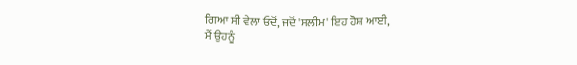ਗਿਆ ਸੀ ਵੇਲਾ ਓਦੋਂ, ਜਦੋਂ 'ਸਲੀਮ' ਇਹ ਹੋਸ਼ ਆਈ,
ਮੈਂ ਉਹਨੂੰ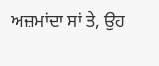ਅਜ਼ਮਾਂਦਾ ਸਾਂ ਤੇ, ਉਹ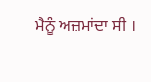ਮੈਨੂੰ ਅਜ਼ਮਾਂਦਾ ਸੀ ।